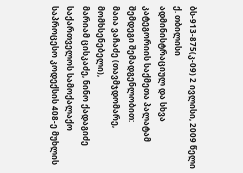ბს-913-875(კ-09) 2 ივლისი, 2009 წელი
ქ. თბილისი
ადმინისტრაციულ და სხვა კატეგორიის საქმეთა პალატამ
შემდეგი შემადგენლობით:
მაია ვაჩაძე (თავმჯდომარე, მომხსენებელი),
მარიამ ცისკაძე, ნინო ქადაგიძე
საქართველოს სამოქალაქო საპროცესო კოდექსის 408-ე მუხლის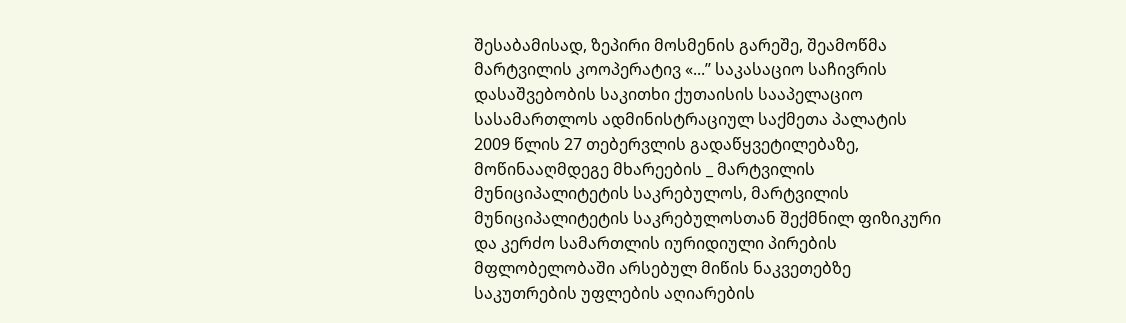შესაბამისად, ზეპირი მოსმენის გარეშე, შეამოწმა მარტვილის კოოპერატივ «...’’ საკასაციო საჩივრის დასაშვებობის საკითხი ქუთაისის სააპელაციო სასამართლოს ადმინისტრაციულ საქმეთა პალატის 2009 წლის 27 თებერვლის გადაწყვეტილებაზე, მოწინააღმდეგე მხარეების _ მარტვილის მუნიციპალიტეტის საკრებულოს, მარტვილის მუნიციპალიტეტის საკრებულოსთან შექმნილ ფიზიკური და კერძო სამართლის იურიდიული პირების მფლობელობაში არსებულ მიწის ნაკვეთებზე საკუთრების უფლების აღიარების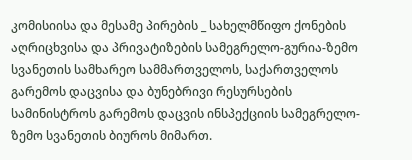კომისიისა და მესამე პირების _ სახელმწიფო ქონების აღრიცხვისა და პრივატიზების სამეგრელო-გურია-ზემო სვანეთის სამხარეო სამმართველოს, საქართველოს გარემოს დაცვისა და ბუნებრივი რესურსების სამინისტროს გარემოს დაცვის ინსპექციის სამეგრელო-ზემო სვანეთის ბიუროს მიმართ.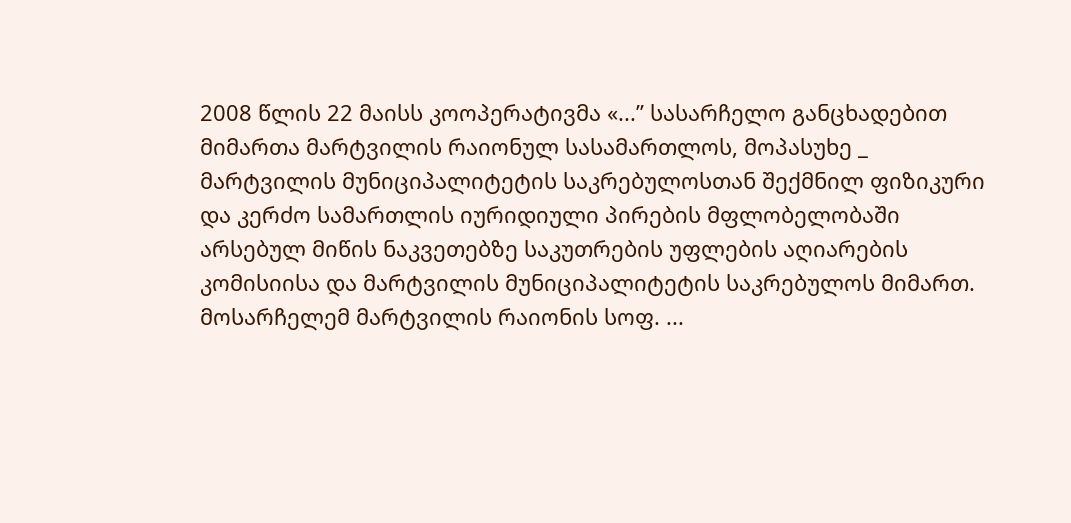2008 წლის 22 მაისს კოოპერატივმა «...’’ სასარჩელო განცხადებით მიმართა მარტვილის რაიონულ სასამართლოს, მოპასუხე _ მარტვილის მუნიციპალიტეტის საკრებულოსთან შექმნილ ფიზიკური და კერძო სამართლის იურიდიული პირების მფლობელობაში არსებულ მიწის ნაკვეთებზე საკუთრების უფლების აღიარების კომისიისა და მარტვილის მუნიციპალიტეტის საკრებულოს მიმართ. მოსარჩელემ მარტვილის რაიონის სოფ. ...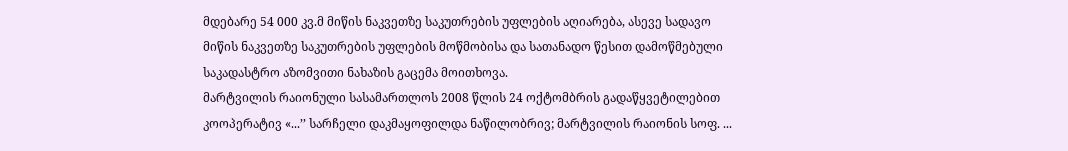მდებარე 54 000 კვ.მ მიწის ნაკვეთზე საკუთრების უფლების აღიარება, ასევე სადავო მიწის ნაკვეთზე საკუთრების უფლების მოწმობისა და სათანადო წესით დამოწმებული საკადასტრო აზომვითი ნახაზის გაცემა მოითხოვა.
მარტვილის რაიონული სასამართლოს 2008 წლის 24 ოქტომბრის გადაწყვეტილებით კოოპერატივ «...’’ სარჩელი დაკმაყოფილდა ნაწილობრივ; მარტვილის რაიონის სოფ. ...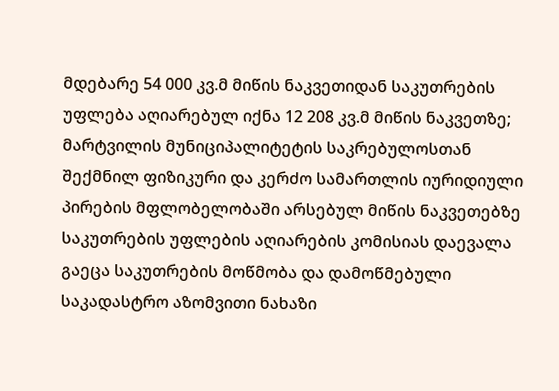მდებარე 54 000 კვ.მ მიწის ნაკვეთიდან საკუთრების უფლება აღიარებულ იქნა 12 208 კვ.მ მიწის ნაკვეთზე; მარტვილის მუნიციპალიტეტის საკრებულოსთან შექმნილ ფიზიკური და კერძო სამართლის იურიდიული პირების მფლობელობაში არსებულ მიწის ნაკვეთებზე საკუთრების უფლების აღიარების კომისიას დაევალა გაეცა საკუთრების მოწმობა და დამოწმებული საკადასტრო აზომვითი ნახაზი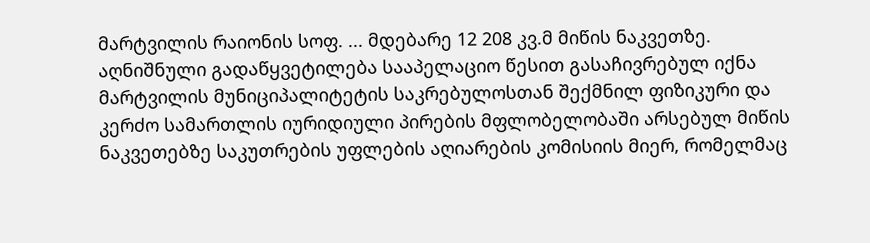მარტვილის რაიონის სოფ. ... მდებარე 12 208 კვ.მ მიწის ნაკვეთზე.
აღნიშნული გადაწყვეტილება სააპელაციო წესით გასაჩივრებულ იქნა მარტვილის მუნიციპალიტეტის საკრებულოსთან შექმნილ ფიზიკური და კერძო სამართლის იურიდიული პირების მფლობელობაში არსებულ მიწის ნაკვეთებზე საკუთრების უფლების აღიარების კომისიის მიერ, რომელმაც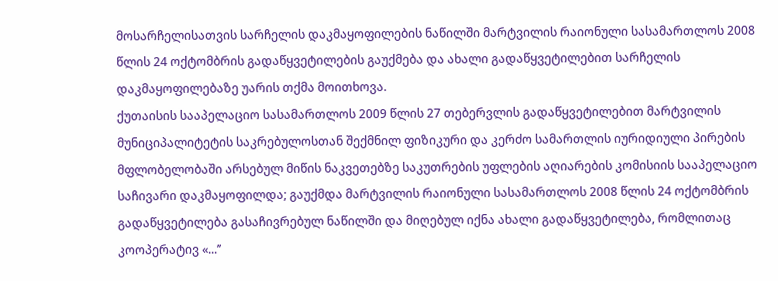მოსარჩელისათვის სარჩელის დაკმაყოფილების ნაწილში მარტვილის რაიონული სასამართლოს 2008 წლის 24 ოქტომბრის გადაწყვეტილების გაუქმება და ახალი გადაწყვეტილებით სარჩელის დაკმაყოფილებაზე უარის თქმა მოითხოვა.
ქუთაისის სააპელაციო სასამართლოს 2009 წლის 27 თებერვლის გადაწყვეტილებით მარტვილის მუნიციპალიტეტის საკრებულოსთან შექმნილ ფიზიკური და კერძო სამართლის იურიდიული პირების მფლობელობაში არსებულ მიწის ნაკვეთებზე საკუთრების უფლების აღიარების კომისიის სააპელაციო საჩივარი დაკმაყოფილდა; გაუქმდა მარტვილის რაიონული სასამართლოს 2008 წლის 24 ოქტომბრის გადაწყვეტილება გასაჩივრებულ ნაწილში და მიღებულ იქნა ახალი გადაწყვეტილება, რომლითაც კოოპერატივ «...’’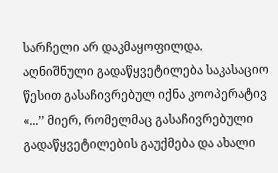სარჩელი არ დაკმაყოფილდა.
აღნიშნული გადაწყვეტილება საკასაციო წესით გასაჩივრებულ იქნა კოოპერატივ «...’’ მიერ, რომელმაც გასაჩივრებული გადაწყვეტილების გაუქმება და ახალი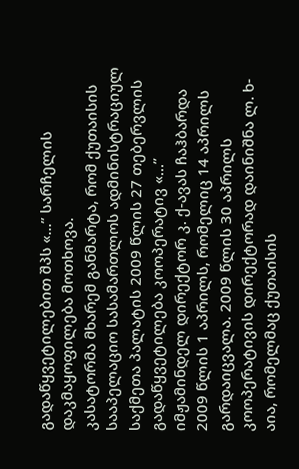გადაწყვეტილებით შპს «...’’ სარჩელის დაკმაყოფილება მოთხოვა.
კასატორმა მხარემ განმარტა, რომ ქუთაისის სააპელაციო სასამართლოს ადმინისტრაციულ საქმეთა პალატის 2009 წლის 27 თებერვლის გადაწყვეტილება კოოპერატივ «...’’ იმჟამინდელ დირექტორ კ. ქ-ავას ჩაჰბარდა 2009 წლის 1 აპრილს, რომელიც 14 აპრილს გარდაიცვალა. 2009 წლის 30 აპრილს კოოპერატივის დირექტორად დაინიშნა ლ. ხ-აია, რომელმაც ქუთაისის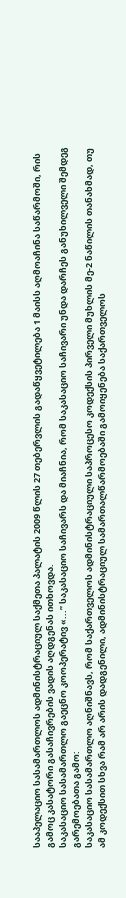სააპელაციო სასამართლოს ადმინისტრაციულ საქმეთა პალატის 2009 წლის 27 თებერვლის გადაწყვეტილება 1 მაისს აღმოაჩინა საწარმოში, რის გამოც კასატორი გასაჩივრების ვადის აღდგენას ითხოვდა.
საკასაციო სასამართლო გაეცნო კოოპერატივ «...’’ საკასაციო საჩივარს და მიაჩნია, რომ საკასაციო საჩივარი უნდა დარჩეს განუხილველი შემდეგ გარემოებათა გამო:
საკასაციო სასამართლო აღნიშნავს, რომ საქართველოს ადმინისტრაციული საპროცესო კოდექსის პირველი მუხლის მე-2 ნაწილის თანახმად, თუ ამ კოდექსით სხვა რამ არ არის დადგენილი, ადმინისტრაციულ სამართალწარმოებაში გამოიყენება საქართველოს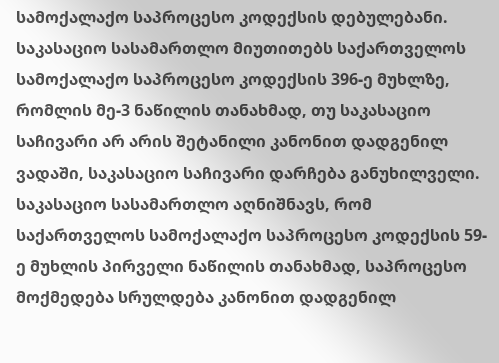სამოქალაქო საპროცესო კოდექსის დებულებანი.
საკასაციო სასამართლო მიუთითებს საქართველოს სამოქალაქო საპროცესო კოდექსის 396-ე მუხლზე, რომლის მე-3 ნაწილის თანახმად, თუ საკასაციო საჩივარი არ არის შეტანილი კანონით დადგენილ ვადაში, საკასაციო საჩივარი დარჩება განუხილველი.
საკასაციო სასამართლო აღნიშნავს, რომ საქართველოს სამოქალაქო საპროცესო კოდექსის 59-ე მუხლის პირველი ნაწილის თანახმად, საპროცესო მოქმედება სრულდება კანონით დადგენილ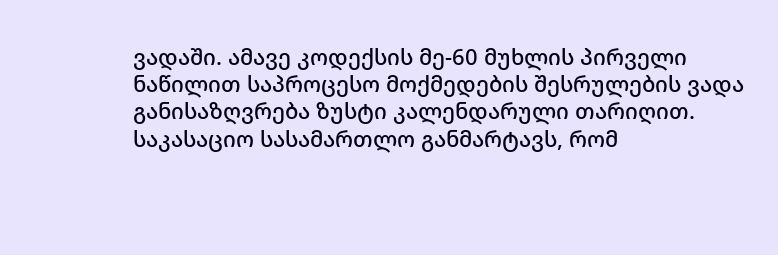ვადაში. ამავე კოდექსის მე-60 მუხლის პირველი ნაწილით საპროცესო მოქმედების შესრულების ვადა განისაზღვრება ზუსტი კალენდარული თარიღით.
საკასაციო სასამართლო განმარტავს, რომ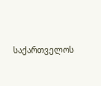საქართველოს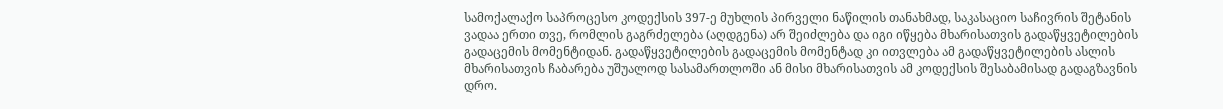სამოქალაქო საპროცესო კოდექსის 397-ე მუხლის პირველი ნაწილის თანახმად, საკასაციო საჩივრის შეტანის ვადაა ერთი თვე, რომლის გაგრძელება (აღდგენა) არ შეიძლება და იგი იწყება მხარისათვის გადაწყვეტილების გადაცემის მომენტიდან. გადაწყვეტილების გადაცემის მომენტად კი ითვლება ამ გადაწყვეტილების ასლის მხარისათვის ჩაბარება უშუალოდ სასამართლოში ან მისი მხარისათვის ამ კოდექსის შესაბამისად გადაგზავნის დრო.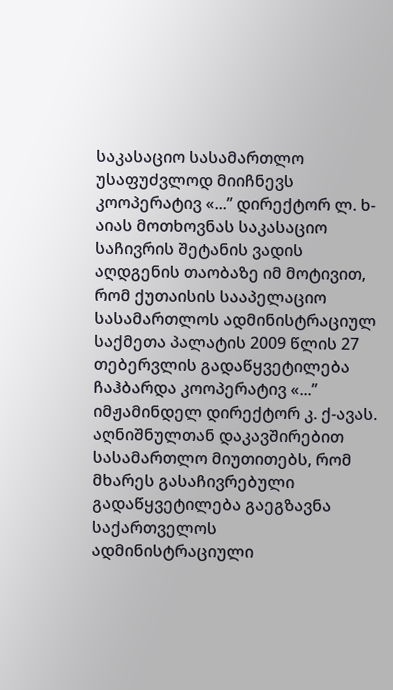საკასაციო სასამართლო უსაფუძვლოდ მიიჩნევს კოოპერატივ «...’’ დირექტორ ლ. ხ-აიას მოთხოვნას საკასაციო საჩივრის შეტანის ვადის აღდგენის თაობაზე იმ მოტივით, რომ ქუთაისის სააპელაციო სასამართლოს ადმინისტრაციულ საქმეთა პალატის 2009 წლის 27 თებერვლის გადაწყვეტილება ჩაჰბარდა კოოპერატივ «...’’ იმჟამინდელ დირექტორ კ. ქ-ავას. აღნიშნულთან დაკავშირებით სასამართლო მიუთითებს, რომ მხარეს გასაჩივრებული გადაწყვეტილება გაეგზავნა საქართველოს ადმინისტრაციული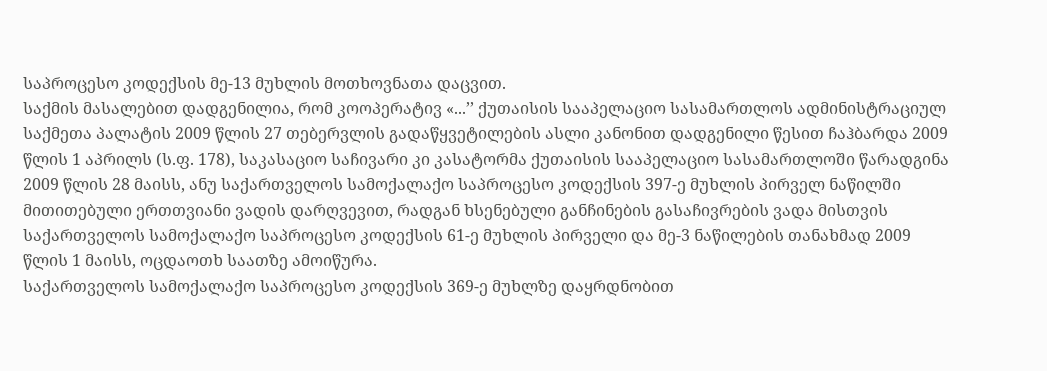საპროცესო კოდექსის მე-13 მუხლის მოთხოვნათა დაცვით.
საქმის მასალებით დადგენილია, რომ კოოპერატივ «...’’ ქუთაისის სააპელაციო სასამართლოს ადმინისტრაციულ საქმეთა პალატის 2009 წლის 27 თებერვლის გადაწყვეტილების ასლი კანონით დადგენილი წესით ჩაჰბარდა 2009 წლის 1 აპრილს (ს.ფ. 178), საკასაციო საჩივარი კი კასატორმა ქუთაისის სააპელაციო სასამართლოში წარადგინა 2009 წლის 28 მაისს, ანუ საქართველოს სამოქალაქო საპროცესო კოდექსის 397-ე მუხლის პირველ ნაწილში მითითებული ერთთვიანი ვადის დარღვევით, რადგან ხსენებული განჩინების გასაჩივრების ვადა მისთვის საქართველოს სამოქალაქო საპროცესო კოდექსის 61-ე მუხლის პირველი და მე-3 ნაწილების თანახმად 2009 წლის 1 მაისს, ოცდაოთხ საათზე ამოიწურა.
საქართველოს სამოქალაქო საპროცესო კოდექსის 369-ე მუხლზე დაყრდნობით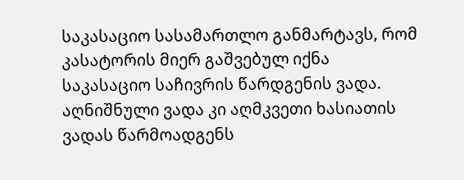საკასაციო სასამართლო განმარტავს, რომ კასატორის მიერ გაშვებულ იქნა საკასაციო საჩივრის წარდგენის ვადა. აღნიშნული ვადა კი აღმკვეთი ხასიათის ვადას წარმოადგენს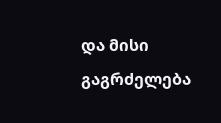და მისი გაგრძელება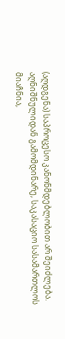(აღდგენა) საპროცესო კანონმდებლობით არ შეიძლება.
აღნიშნულიდან გამომდინარე, საკასაციო სასამართლოს მიაჩნია,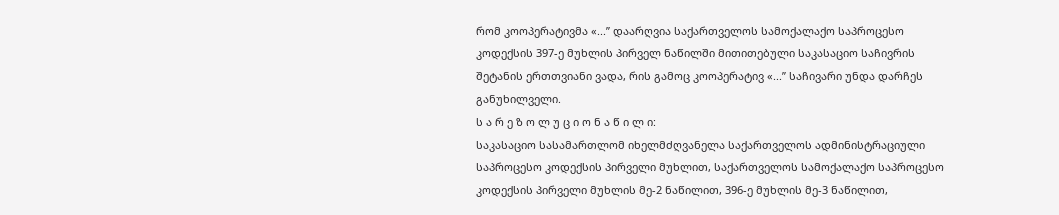რომ კოოპერატივმა «...’’ დაარღვია საქართველოს სამოქალაქო საპროცესო კოდექსის 397-ე მუხლის პირველ ნაწილში მითითებული საკასაციო საჩივრის შეტანის ერთთვიანი ვადა, რის გამოც კოოპერატივ «...’’ საჩივარი უნდა დარჩეს განუხილველი.
ს ა რ ე ზ ო ლ უ ც ი ო ნ ა წ ი ლ ი:
საკასაციო სასამართლომ იხელმძღვანელა საქართველოს ადმინისტრაციული საპროცესო კოდექსის პირველი მუხლით, საქართველოს სამოქალაქო საპროცესო კოდექსის პირველი მუხლის მე-2 ნაწილით, 396-ე მუხლის მე-3 ნაწილით,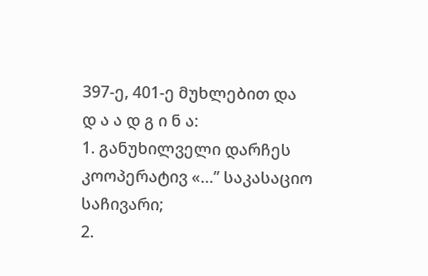397-ე, 401-ე მუხლებით და
დ ა ა დ გ ი ნ ა:
1. განუხილველი დარჩეს კოოპერატივ «…’’ საკასაციო საჩივარი;
2.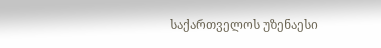საქართველოს უზენაესი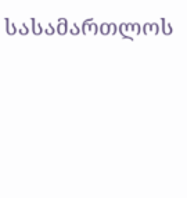სასამართლოს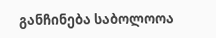განჩინება საბოლოოა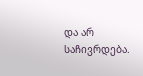და არ საჩივრდება.